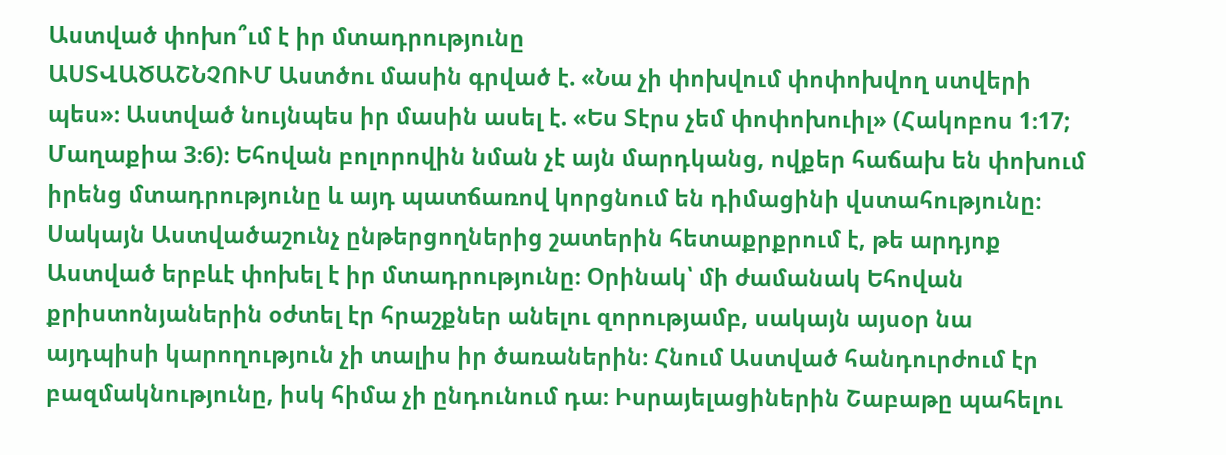Աստված փոխո՞ւմ է իր մտադրությունը
ԱՍՏՎԱԾԱՇՆՉՈՒՄ Աստծու մասին գրված է. «Նա չի փոխվում փոփոխվող ստվերի պես»։ Աստված նույնպես իր մասին ասել է. «Ես Տէրս չեմ փոփոխուիլ» (Հակոբոս 1։17; Մաղաքիա 3։6)։ Եհովան բոլորովին նման չէ այն մարդկանց, ովքեր հաճախ են փոխում իրենց մտադրությունը և այդ պատճառով կորցնում են դիմացինի վստահությունը։
Սակայն Աստվածաշունչ ընթերցողներից շատերին հետաքրքրում է, թե արդյոք Աստված երբևէ փոխել է իր մտադրությունը։ Օրինակ՝ մի ժամանակ Եհովան քրիստոնյաներին օժտել էր հրաշքներ անելու զորությամբ, սակայն այսօր նա այդպիսի կարողություն չի տալիս իր ծառաներին։ Հնում Աստված հանդուրժում էր բազմակնությունը, իսկ հիմա չի ընդունում դա։ Իսրայելացիներին Շաբաթը պահելու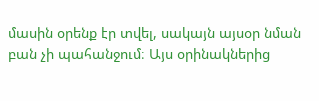մասին օրենք էր տվել, սակայն այսօր նման բան չի պահանջում։ Այս օրինակներից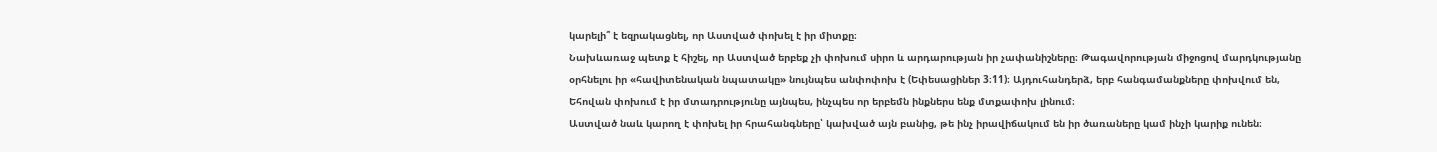կարելի՞ է եզրակացնել, որ Աստված փոխել է իր միտքը։
Նախևառաջ պետք է հիշել, որ Աստված երբեք չի փոխում սիրո և արդարության իր չափանիշները։ Թագավորության միջոցով մարդկությանը օրհնելու իր «հավիտենական նպատակը» նույնպես անփոփոխ է (Եփեսացիներ 3։11)։ Այդուհանդերձ, երբ հանգամանքները փոխվում են, Եհովան փոխում է իր մտադրությունը այնպես, ինչպես որ երբեմն ինքներս ենք մտքափոխ լինում։
Աստված նաև կարող է փոխել իր հրահանգները՝ կախված այն բանից, թե ինչ իրավիճակում են իր ծառաները կամ ինչի կարիք ունեն։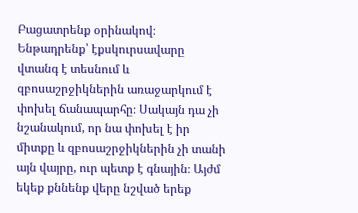Բացատրենք օրինակով։ Ենթադրենք՝ էքսկուրսավարը վտանգ է տեսնում և զբոսաշրջիկներին առաջարկում է փոխել ճանապարհը։ Սակայն դա չի նշանակում, որ նա փոխել է իր միտքը և զբոսաշրջիկներին չի տանի այն վայրը, ուր պետք է գնային։ Այժմ եկեք քննենք վերը նշված երեք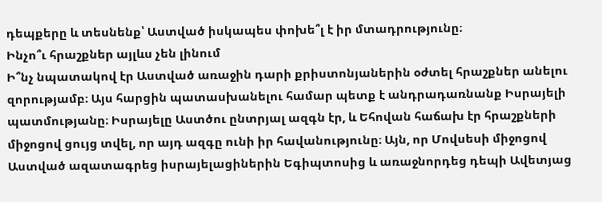դեպքերը և տեսնենք՝ Աստված իսկապես փոխե՞լ է իր մտադրությունը։
Ինչո՞ւ հրաշքներ այլևս չեն լինում
Ի՞նչ նպատակով էր Աստված առաջին դարի քրիստոնյաներին օժտել հրաշքներ անելու զորությամբ։ Այս հարցին պատասխանելու համար պետք է անդրադառնանք Իսրայելի պատմությանը։ Իսրայելը Աստծու ընտրյալ ազգն էր, և Եհովան հաճախ էր հրաշքների միջոցով ցույց տվել, որ այդ ազգը ունի իր հավանությունը։ Այն, որ Մովսեսի միջոցով Աստված ազատագրեց իսրայելացիներին Եգիպտոսից և առաջնորդեց դեպի Ավետյաց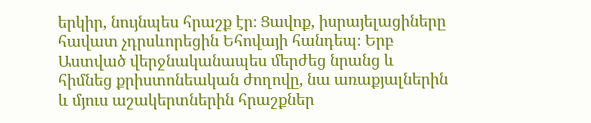երկիր, նույնպես հրաշք էր։ Ցավոք, իսրայելացիները հավատ չդրսևորեցին Եհովայի հանդեպ։ Երբ Աստված վերջնականապես մերժեց նրանց և հիմնեց քրիստոնեական ժողովը, նա առաքյալներին և մյուս աշակերտներին հրաշքներ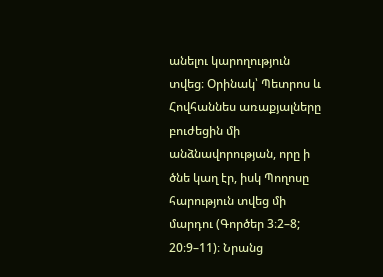անելու կարողություն տվեց։ Օրինակ՝ Պետրոս և Հովհաննես առաքյալները բուժեցին մի անձնավորության, որը ի ծնե կաղ էր, իսկ Պողոսը հարություն տվեց մի մարդու (Գործեր 3։2–8; 20։9–11)։ Նրանց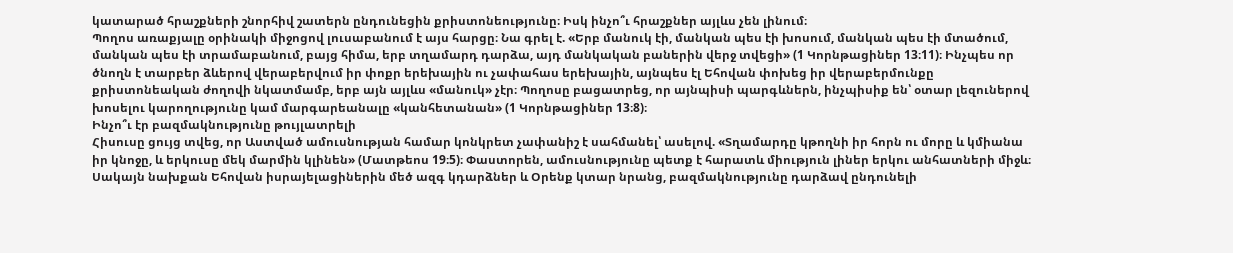կատարած հրաշքների շնորհիվ շատերն ընդունեցին քրիստոնեությունը։ Իսկ ինչո՞ւ հրաշքներ այլևս չեն լինում։
Պողոս առաքյալը օրինակի միջոցով լուսաբանում է այս հարցը։ Նա գրել է. «Երբ մանուկ էի, մանկան պես էի խոսում, մանկան պես էի մտածում, մանկան պես էի տրամաբանում, բայց հիմա, երբ տղամարդ դարձա, այդ մանկական բաներին վերջ տվեցի» (1 Կորնթացիներ 13։11)։ Ինչպես որ ծնողն է տարբեր ձևերով վերաբերվում իր փոքր երեխային ու չափահաս երեխային, այնպես էլ Եհովան փոխեց իր վերաբերմունքը քրիստոնեական ժողովի նկատմամբ, երբ այն այլևս «մանուկ» չէր։ Պողոսը բացատրեց, որ այնպիսի պարգևներն, ինչպիսիք են՝ օտար լեզուներով խոսելու կարողությունը կամ մարգարեանալը «կանհետանան» (1 Կորնթացիներ 13։8)։
Ինչո՞ւ էր բազմակնությունը թույլատրելի
Հիսուսը ցույց տվեց, որ Աստված ամուսնության համար կոնկրետ չափանիշ է սահմանել՝ ասելով. «Տղամարդը կթողնի իր հորն ու մորը և կմիանա իր կնոջը, և երկուսը մեկ մարմին կլինեն» (Մատթեոս 19։5)։ Փաստորեն, ամուսնությունը պետք է հարատև միություն լիներ երկու անհատների միջև։ Սակայն նախքան Եհովան իսրայելացիներին մեծ ազգ կդարձներ և Օրենք կտար նրանց, բազմակնությունը դարձավ ընդունելի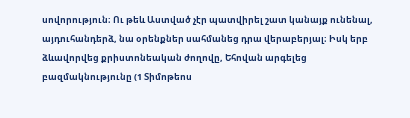սովորություն։ Ու թեև Աստված չէր պատվիրել շատ կանայք ունենալ, այդուհանդերձ, նա օրենքներ սահմանեց դրա վերաբերյալ։ Իսկ երբ ձևավորվեց քրիստոնեական ժողովը, Եհովան արգելեց բազմակնությունը (1 Տիմոթեոս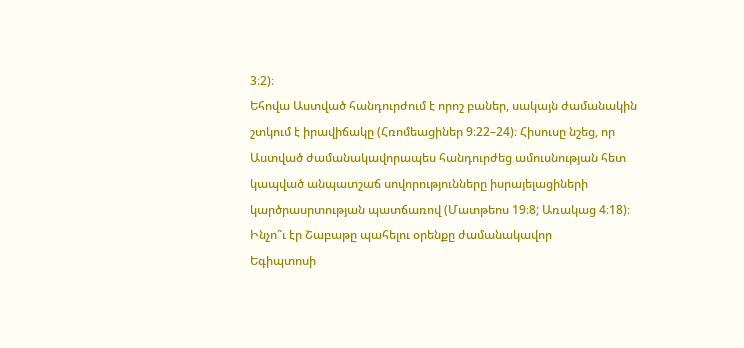3։2)։
Եհովա Աստված հանդուրժում է որոշ բաներ, սակայն ժամանակին շտկում է իրավիճակը (Հռոմեացիներ 9։22–24)։ Հիսուսը նշեց, որ Աստված ժամանակավորապես հանդուրժեց ամուսնության հետ կապված անպատշաճ սովորությունները իսրայելացիների կարծրասրտության պատճառով (Մատթեոս 19։8; Առակաց 4։18)։
Ինչո՞ւ էր Շաբաթը պահելու օրենքը ժամանակավոր
Եգիպտոսի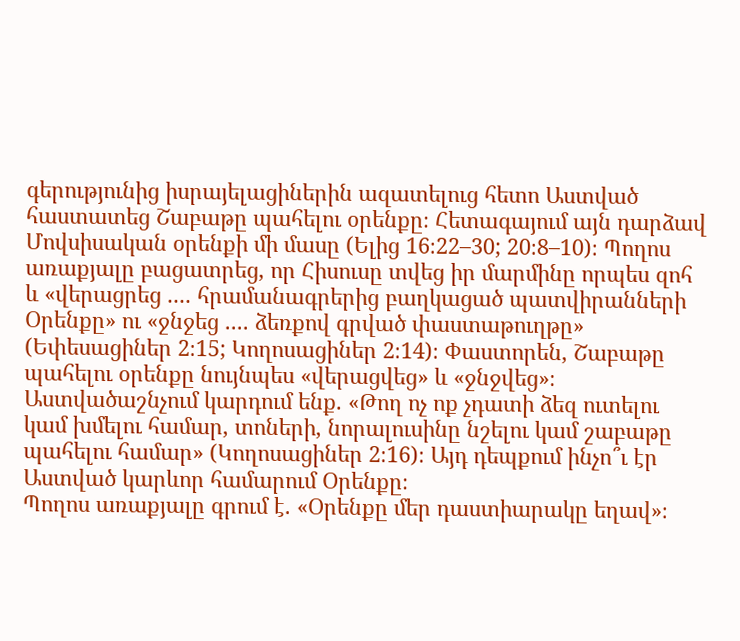գերությունից իսրայելացիներին ազատելուց հետո Աստված հաստատեց Շաբաթը պահելու օրենքը։ Հետագայում այն դարձավ Մովսիսական օրենքի մի մասը (Ելից 16։22–30; 20։8–10)։ Պողոս առաքյալը բացատրեց, որ Հիսուսը տվեց իր մարմինը որպես զոհ և «վերացրեց .... հրամանագրերից բաղկացած պատվիրանների Օրենքը» ու «ջնջեց .... ձեռքով գրված փաստաթուղթը» (Եփեսացիներ 2։15; Կողոսացիներ 2։14)։ Փաստորեն, Շաբաթը պահելու օրենքը նույնպես «վերացվեց» և «ջնջվեց»։ Աստվածաշնչում կարդում ենք. «Թող ոչ ոք չդատի ձեզ ուտելու կամ խմելու համար, տոների, նորալուսինը նշելու կամ շաբաթը պահելու համար» (Կողոսացիներ 2։16)։ Այդ դեպքում ինչո՞ւ էր Աստված կարևոր համարում Օրենքը։
Պողոս առաքյալը գրում է. «Օրենքը մեր դաստիարակը եղավ»։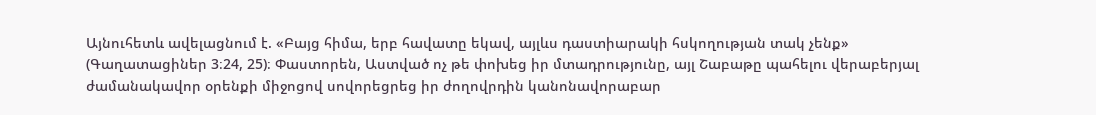Այնուհետև ավելացնում է. «Բայց հիմա, երբ հավատը եկավ, այլևս դաստիարակի հսկողության տակ չենք» (Գաղատացիներ 3։24, 25)։ Փաստորեն, Աստված ոչ թե փոխեց իր մտադրությունը, այլ Շաբաթը պահելու վերաբերյալ ժամանակավոր օրենքի միջոցով սովորեցրեց իր ժողովրդին կանոնավորաբար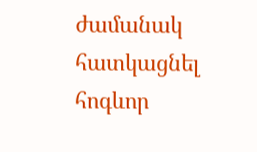ժամանակ հատկացնել հոգևոր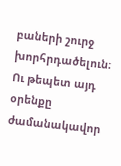բաների շուրջ խորհրդածելուն։ Ու թեպետ այդ օրենքը ժամանակավոր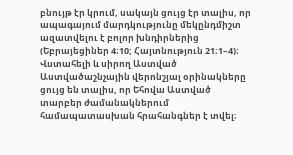բնույթ էր կրում, սակայն ցույց էր տալիս, որ ապագայում մարդկությունը մեկընդմիշտ ազատվելու է բոլոր խնդիրներից (Եբրայեցիներ 4։10; Հայտնություն 21։1–4)։
Վստահելի և սիրող Աստված
Աստվածաշնչային վերոնշյալ օրինակները ցույց են տալիս, որ Եհովա Աստված տարբեր ժամանակներում համապատասխան հրահանգներ է տվել։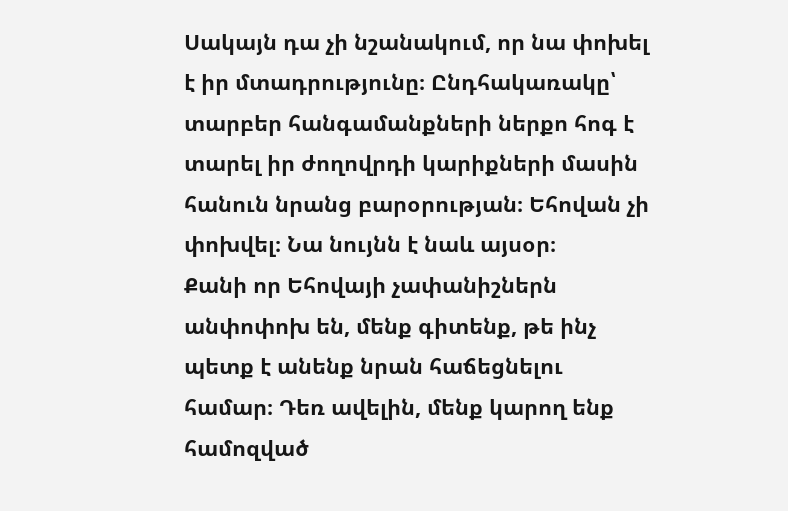Սակայն դա չի նշանակում, որ նա փոխել է իր մտադրությունը։ Ընդհակառակը՝ տարբեր հանգամանքների ներքո հոգ է տարել իր ժողովրդի կարիքների մասին հանուն նրանց բարօրության։ Եհովան չի փոխվել։ Նա նույնն է նաև այսօր։
Քանի որ Եհովայի չափանիշներն անփոփոխ են, մենք գիտենք, թե ինչ պետք է անենք նրան հաճեցնելու համար։ Դեռ ավելին, մենք կարող ենք համոզված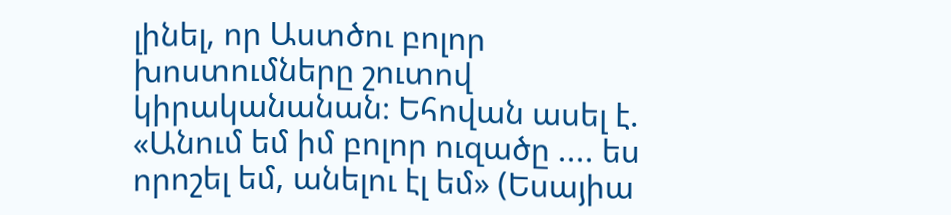լինել, որ Աստծու բոլոր խոստումները շուտով կիրականանան։ Եհովան ասել է. «Անում եմ իմ բոլոր ուզածը .... ես որոշել եմ, անելու էլ եմ» (Եսայիա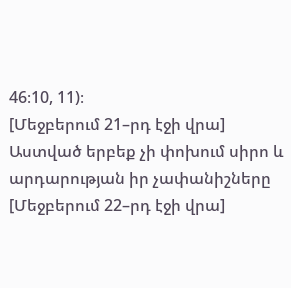46։10, 11)։
[Մեջբերում 21–րդ էջի վրա]
Աստված երբեք չի փոխում սիրո և արդարության իր չափանիշները
[Մեջբերում 22–րդ էջի վրա]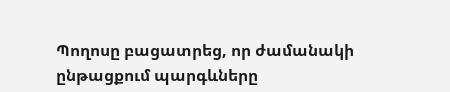Պողոսը բացատրեց, որ ժամանակի ընթացքում պարգևները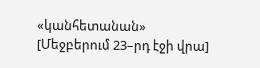«կանհետանան»
[Մեջբերում 23–րդ էջի վրա]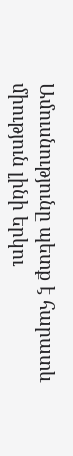Ամուսնությունը պետք է հարատև միություն լինի երկու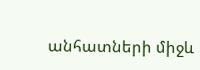անհատների միջև